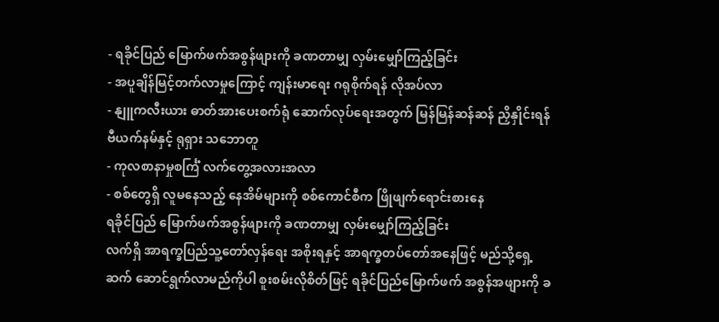- ရခိုင်ပြည် မြောက်ဖက်အစွန်ဖျားကို ခဏတာမျှ လှမ်းမျှော်ကြည့်ခြင်း
- အပူချိန်မြင့်တက်လာမှုကြောင့် ကျန်းမာရေး ဂရုစိုက်ရန် လိုအပ်လာ
- နျူကလီးယား ဓာတ်အားပေးစက်ရုံ ဆောက်လုပ်ရေးအတွက် မြန်မြန်ဆန်ဆန် ညှိနှိုင်းရန် ဗီယက်နမ်နှင့် ရုရှား သဘောတူ
- ကုလစာနာမှုစင်္ကြံ လက်တွေ့အလားအလာ
- စစ်တွေရှိ လူမနေသည့် နေအိမ်များကို စစ်ကောင်စီက ဖြိုဖျက်ရောင်းစားနေ
ရခိုင်ပြည် မြောက်ဖက်အစွန်ဖျားကို ခဏတာမျှ လှမ်းမျှော်ကြည့်ခြင်း
လက်ရှိ အာရက္ခပြည်သူ့တော်လှန်ရေး အစိုးရနှင့် အာရက္ခတပ်တော်အနေဖြင့် မည်သို့ရှေ့ဆက် ဆောင်ရွက်လာမည်ကိုပါ စူးစမ်းလိုစိတ်ဖြင့် ရခိုင်ပြည်မြောက်ဖက် အစွန်အဖျားကို ခ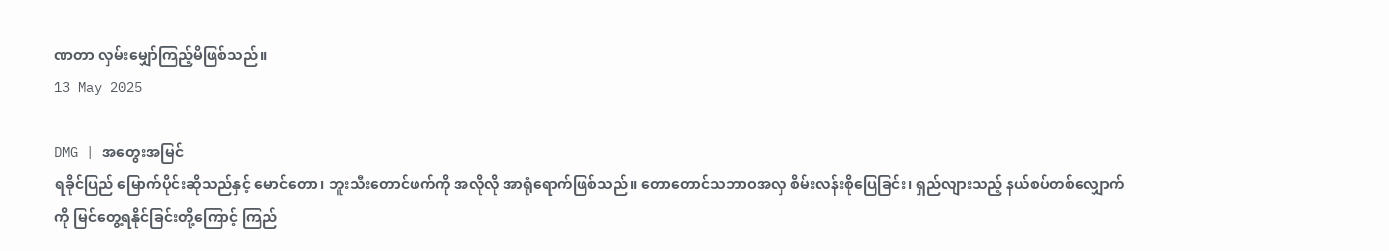ဏတာ လှမ်းမျှော်ကြည့်မိဖြစ်သည်။
13 May 2025

DMG | အတွေးအမြင်
ရခိုင်ပြည် မြောက်ပိုင်းဆိုသည်နှင့် မောင်တော၊ ဘူးသီးတောင်ဖက်ကို အလိုလို အာရုံရောက်ဖြစ်သည်။ တောတောင်သဘာဝအလှ စိမ်းလန်းစိုပြေခြင်း၊ ရှည်လျားသည့် နယ်စပ်တစ်လျှောက်ကို မြင်တွေ့ရနိုင်ခြင်းတို့ကြောင့် ကြည်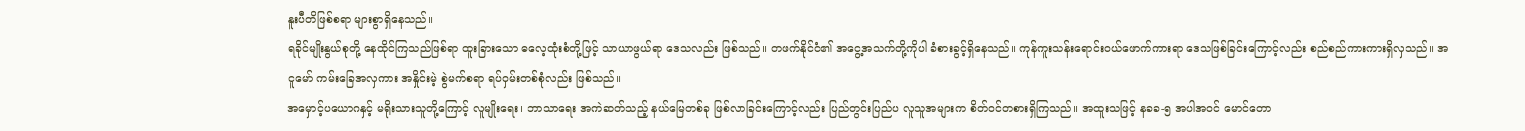နူးပီတိဖြစ်စရာ များစွာရှိနေသည်။
ရခိုင်မျိုးနွယ်စုတို့ နေထိုင်ကြသည်ဖြစ်ရာ ထူးခြားသော ဓလေ့ထုံးစံတို့ဖြင့် သာယာဖွယ်ရာ ဒေသလည်း ဖြစ်သည်။ တဖက်နိုင်ငံ၏ အငွေ့အသက်တို့ကိုပါ ခံစားခွင့်ရှိနေသည်။ ကုန်ကူးသန်းရောင်းဝယ်ဖောက်ကားရာ ဒေသဖြစ်ခြင်းကြောင့်လည်း စည်စည်ကားကားရှိလှသည်။ အငူမော် ကမ်းခြေအလှကား အနှိုင်းမဲ့ စွဲမက်စရာ ရပ်ဝှမ်းတစ်စုံလည်း ဖြစ်သည်။
အမှောင့်ပယောဂနှင့် မရိုးသားသူတို့ကြောင့် လူမျိုးရေး၊ ဘာသာရေး အကဲဆတ်သည့် နယ်မြေတစ်ခု ဖြစ်လာခြင်းကြောင့်လည်း ပြည်တွင်းပြည်ပ လူသူအများက စိတ်ဝင်တစားရှိကြသည်။ အထူးသဖြင့် နခခ-၅ အပါအဝင် မောင်တော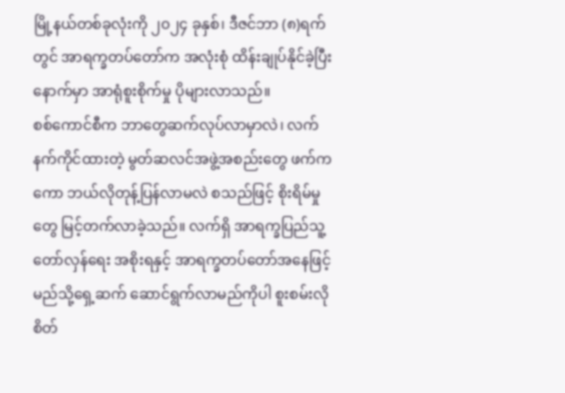မြို့နယ်တစ်ခုလုံးကို ၂၀၂၄ ခုနှစ်၊ ဒီဇင်ဘာ (၈)ရက်တွင် အာရက္ခတပ်တော်က အလုံးစုံ ထိန်းချုပ်နိုင်ခဲ့ပြီးနောက်မှာ အာရုံစူးစိုက်မှု ပိုများလာသည်။
စစ်ကောင်စီက ဘာတွေဆက်လုပ်လာမှာလဲ၊ လက်နက်ကိုင်ထားတဲ့ မွတ်ဆလင်အဖွဲ့အစည်းတွေ ဖက်ကကော ဘယ်လိုတုန့်ပြန်လာမလဲ စသည်ဖြင့် စိုးရိမ်မှုတွေ မြင့်တက်လာခဲ့သည်။ လက်ရှိ အာရက္ခပြည်သူ့တော်လှန်ရေး အစိုးရနှင့် အာရက္ခတပ်တော်အနေဖြင့် မည်သို့ရှေ့ဆက် ဆောင်ရွက်လာမည်ကိုပါ စူးစမ်းလိုစိတ်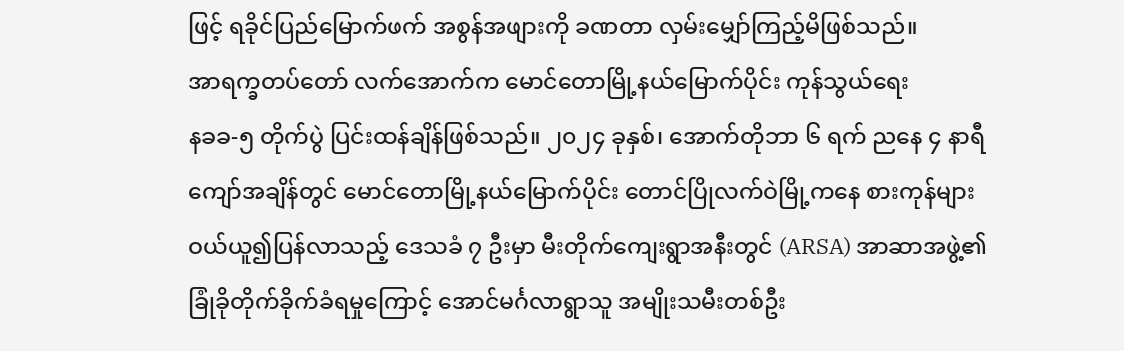ဖြင့် ရခိုင်ပြည်မြောက်ဖက် အစွန်အဖျားကို ခဏတာ လှမ်းမျှော်ကြည့်မိဖြစ်သည်။
အာရက္ခတပ်တော် လက်အောက်က မောင်တောမြို့နယ်မြောက်ပိုင်း ကုန်သွယ်ရေး
နခခ-၅ တိုက်ပွဲ ပြင်းထန်ချိန်ဖြစ်သည်။ ၂၀၂၄ ခုနှစ်၊ အောက်တိုဘာ ၆ ရက် ညနေ ၄ နာရီကျော်အချိန်တွင် မောင်တောမြို့နယ်မြောက်ပိုင်း တောင်ပြိုလက်ဝဲမြို့ကနေ စားကုန်များ ဝယ်ယူ၍ပြန်လာသည့် ဒေသခံ ၇ ဦးမှာ မီးတိုက်ကျေးရွာအနီးတွင် (ARSA) အာဆာအဖွဲ့၏ ခြုံခိုတိုက်ခိုက်ခံရမှုကြောင့် အောင်မင်္ဂလာရွာသူ အမျိုးသမီးတစ်ဦး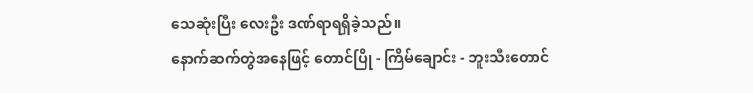သေဆုံးပြီး လေးဦး ဒဏ်ရာရရှိခဲ့သည်။
နောက်ဆက်တွဲအနေဖြင့် တောင်ပြို - ကြိမ်ချောင်း - ဘူးသီးတောင်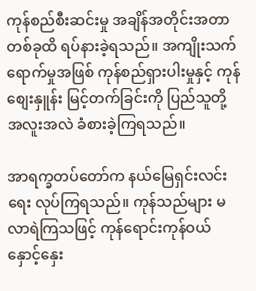ကုန်စည်စီးဆင်းမှု အချိန်အတိုင်းအတာတစ်ခုထိ ရပ်နားခဲ့ရသည်။ အကျိုးသက်ရောက်မှုအဖြစ် ကုန်စည်ရှားပါးမှုနှင့် ကုန်စျေးနှူန်း မြင့်တက်ခြင်းကို ပြည်သူတို့ အလူးအလဲ ခံစားခဲ့ကြရသည်။

အာရက္ခတပ်တော်က နယ်မြေရှင်းလင်းရေး လုပ်ကြရသည်။ ကုန်သည်များ မလာရဲကြသဖြင့် ကုန်ရောင်းကုန်ဝယ် နှောင့်နှေး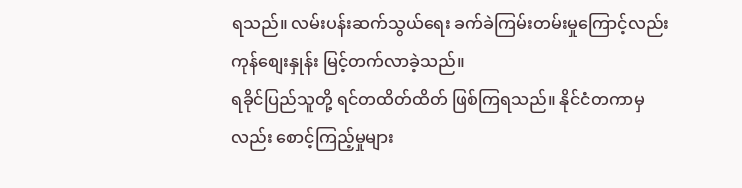ရသည်။ လမ်းပန်းဆက်သွယ်ရေး ခက်ခဲကြမ်းတမ်းမှုကြောင့်လည်း ကုန်စျေးနှုန်း မြင့်တက်လာခဲ့သည်။
ရခိုင်ပြည်သူတို့ ရင်တထိတ်ထိတ် ဖြစ်ကြရသည်။ နိုင်ငံတကာမှလည်း စောင့်ကြည့်မှုများ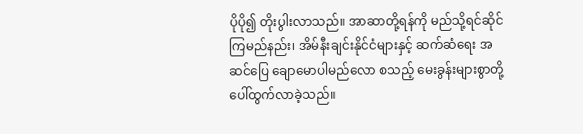ပိုပို၍ တိုးပွါးလာသည်။ အာဆာတို့ရန်ကို မည်သို့ရင်ဆိုင်ကြမည်နည်း၊ အိမ်နီးချင်းနိုင်ငံများနှင့် ဆက်ဆံရေး အဆင်ပြေ ချောမောပါမည်လော စသည့် မေးခွန်းများစွာတို့ ပေါ်ထွက်လာခဲ့သည်။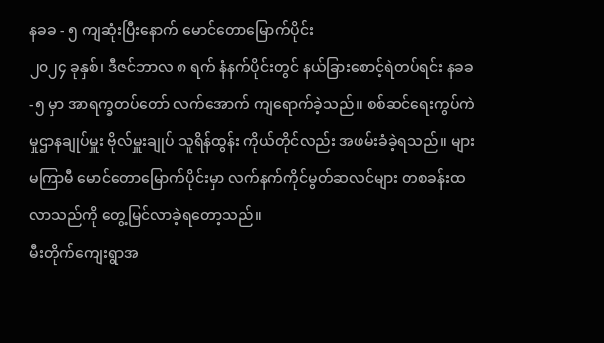နခခ - ၅ ကျဆုံးပြီးနောက် မောင်တောမြောက်ပိုင်း
၂၀၂၄ ခုနှစ်၊ ဒီဇင်ဘာလ ၈ ရက် နံနက်ပိုင်းတွင် နယ်ခြားစောင့်ရဲတပ်ရင်း နခခ-၅ မှာ အာရက္ခတပ်တော် လက်အောက် ကျရောက်ခဲ့သည်။ စစ်ဆင်ရေးကွပ်ကဲမှုဌာနချုပ်မှူး ဗိုလ်မှူးချုပ် သူရိန်ထွန်း ကိုယ်တိုင်လည်း အဖမ်းခံခဲ့ရသည်။ များမကြာမီ မောင်တောမြောက်ပိုင်းမှာ လက်နက်ကိုင်မွတ်ဆလင်များ တစခန်းထလာသည်ကို တွေ့မြင်လာခဲ့ရတော့သည်။
မီးတိုက်ကျေးရွာအ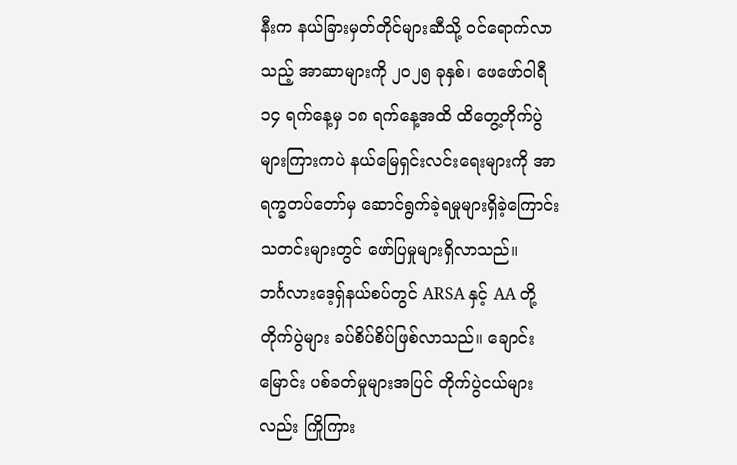နီးက နယ်ခြားမှတ်တိုင်များဆီသို့ ဝင်ရောက်လာသည့် အာဆာများကို ၂၀၂၅ ခုနှစ်၊ ဖေဖော်ဝါရီ ၁၄ ရက်နေ့မှ ၁၈ ရက်နေ့အထိ ထိတွေ့တိုက်ပွဲများကြားကပဲ နယ်မြေရှင်းလင်းရေးများကို အာရက္ခတပ်တော်မှ ဆောင်ရွက်ခဲ့ရမှုများရှိခဲ့ကြောင်း သတင်းများတွင် ဖော်ပြမှုများရှိလာသည်။
ဘင်္ဂလားဒေ့ရှ်နယ်စပ်တွင် ARSA နှင့် AA တို့ တိုက်ပွဲများ ခပ်စိပ်စိပ်ဖြစ်လာသည်။ ချောင်းမြောင်း ပစ်ခတ်မှုများအပြင် တိုက်ပွဲငယ်များလည်း ကြိုကြား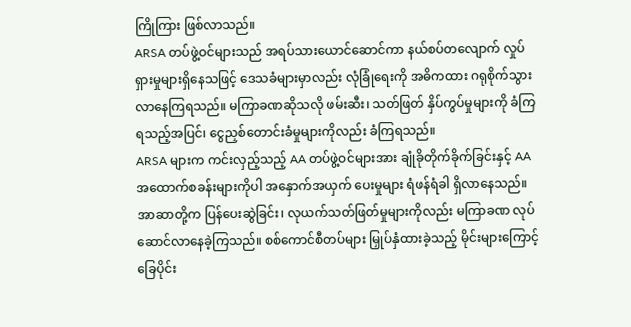ကြိုကြား ဖြစ်လာသည်။
ARSA တပ်ဖွဲ့ဝင်များသည် အရပ်သားယောင်ဆောင်ကာ နယ်စပ်တလျောက် လှုပ်ရှားမှုများရှိနေသဖြင့် ဒေသခံများမှာလည်း လုံခြုံရေးကို အဓိကထား ဂရုစိုက်သွားလာနေကြရသည်။ မကြာခဏဆိုသလို ဖမ်းဆီး၊ သတ်ဖြတ် နှိပ်ကွပ်မှုများကို ခံကြရသည့်အပြင်၊ ငွေညှစ်တောင်းခံမှုများကိုလည်း ခံကြရသည်။
ARSA များက ကင်းလှည့်သည့် AA တပ်ဖွဲ့ဝင်များအား ချုံခိုတိုက်ခိုက်ခြင်းနှင့် AA အထောက်စခန်းများကိုပါ အနှောက်အယှက် ပေးမှုများ ရံဖန်ရံခါ ရှိလာနေသည်။ အာဆာတို့က ပြန်ပေးဆွဲခြင်း၊ လုယက်သတ်ဖြတ်မှုများကိုလည်း မကြာခဏ လုပ်ဆောင်လာနေခဲ့ကြသည်။ စစ်ကောင်စီတပ်များ မြှုပ်နှံထားခဲ့သည့် မိုင်းများကြောင့် ခြေပိုင်း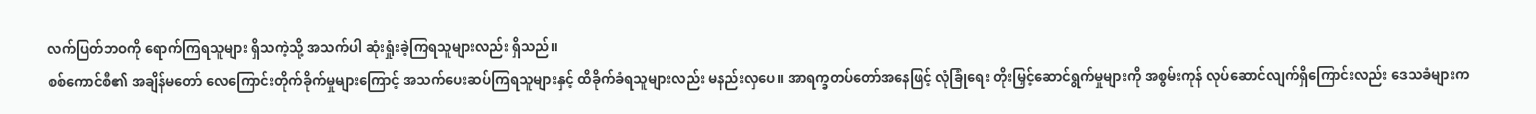လက်ပြတ်ဘဝကို ရောက်ကြရသူများ ရှိသကဲ့သို့ အသက်ပါ ဆုံးရှုံးခဲ့ကြရသူများလည်း ရှိသည်။
စစ်ကောင်စီ၏ အချိန်မတော် လေကြောင်းတိုက်ခိုက်မှုများကြောင့် အသက်ပေးဆပ်ကြရသူများနှင့် ထိခိုက်ခံရသူများလည်း မနည်းလှပေ။ အာရက္ခတပ်တော်အနေဖြင့် လုံခြုံရေး တိုးမြှင့်ဆောင်ရွက်မှုများကို အစွမ်းကုန် လုပ်ဆောင်လျက်ရှိကြောင်းလည်း ဒေသခံများက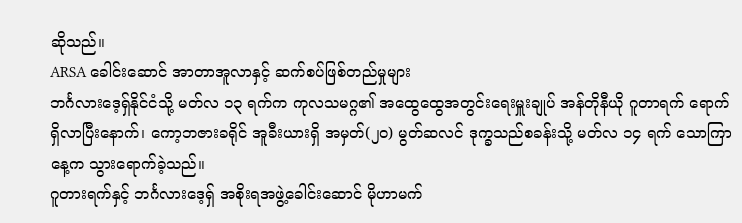ဆိုသည်။
ARSA ခေါင်းဆောင် အာတာအူလာနှင့် ဆက်စပ်ဖြစ်တည်မှုများ
ဘင်္ဂလားဒေ့ရှ်နိုင်ငံသို့ မတ်လ ၁၃ ရက်က ကုလသမဂ္ဂ၏ အထွေထွေအတွင်းရေးမှူးချုပ် အန်တိုနီယို ဂူတာရက် ရောက်ရှိလာပြီးနောက်၊ ကော့ဘဇားခရိုင် အူခီးယားရှိ အမှတ်(၂၀) မွတ်ဆလင် ဒုက္ခသည်စခန်းသို့ မတ်လ ၁၄ ရက် သောကြာနေ့က သွားရောက်ခဲ့သည်။
ဂူတားရက်နှင့် ဘင်္ဂလားဒေ့ရှ် အစိုးရအဖွဲ့ခေါင်းဆောင် မိုဟာမက်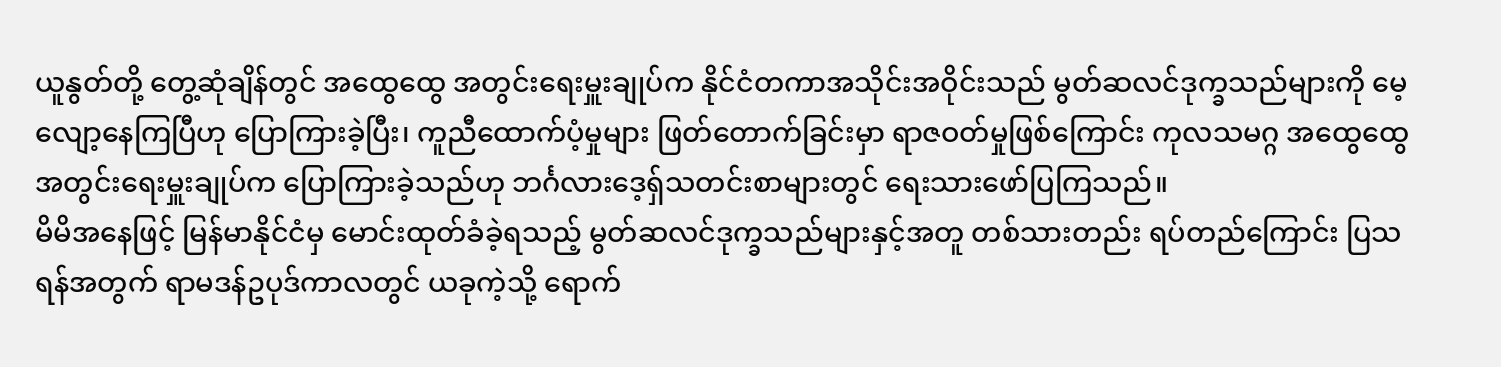ယူနွတ်တို့ တွေ့ဆုံချိန်တွင် အထွေထွေ အတွင်းရေးမှူးချုပ်က နိုင်ငံတကာအသိုင်းအဝိုင်းသည် မွတ်ဆလင်ဒုက္ခသည်များကို မေ့လျော့နေကြပြီဟု ပြောကြားခဲ့ပြီး၊ ကူညီထောက်ပံ့မှုများ ဖြတ်တောက်ခြင်းမှာ ရာဇဝတ်မှုဖြစ်ကြောင်း ကုလသမဂ္ဂ အထွေထွေအတွင်းရေးမှူးချုပ်က ပြောကြားခဲ့သည်ဟု ဘင်္ဂလားဒေ့ရှ်သတင်းစာများတွင် ရေးသားဖော်ပြကြသည်။
မိမိအနေဖြင့် မြန်မာနိုင်ငံမှ မောင်းထုတ်ခံခဲ့ရသည့် မွတ်ဆလင်ဒုက္ခသည်များနှင့်အတူ တစ်သားတည်း ရပ်တည်ကြောင်း ပြသရန်အတွက် ရာမဒန်ဥပုဒ်ကာလတွင် ယခုကဲ့သို့ ရောက်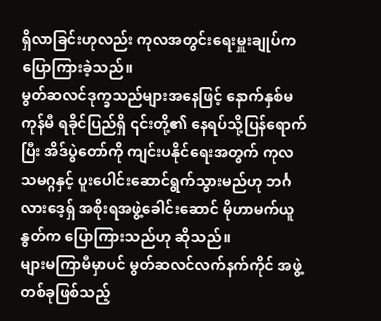ရှိလာခြင်းဟုလည်း ကုလအတွင်းရေးမှူးချုပ်က ပြောကြားခဲ့သည်။
မွတ်ဆလင်ဒုက္ခသည်များအနေဖြင့် နောက်နှစ်မကုန်မီ ရခိုင်ပြည်ရှိ ၎င်းတို့၏ နေရပ်သို့ပြန်ရောက်ပြီး အိဒ်ပွဲတော်ကို ကျင်းပနိုင်ရေးအတွက် ကုလသမဂ္ဂနှင့် ပူးပေါင်းဆောင်ရွက်သွားမည်ဟု ဘင်္ဂလားဒေ့ရှ် အစိုးရအဖွဲ့ခေါင်းဆောင် မိုဟာမက်ယူနွတ်က ပြောကြားသည်ဟု ဆိုသည်။
များမကြာမီမှာပင် မွတ်ဆလင်လက်နက်ကိုင် အဖွဲ့တစ်ခုဖြစ်သည့်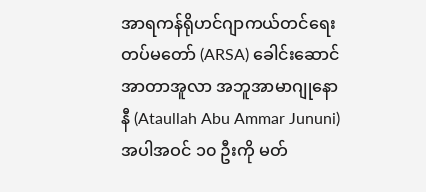အာရကန်ရိုဟင်ဂျာကယ်တင်ရေးတပ်မတော် (ARSA) ခေါင်းဆောင် အာတာအူလာ အဘူအာမာဂျုနောနီ (Ataullah Abu Ammar Jununi) အပါအဝင် ၁၀ ဦးကို မတ်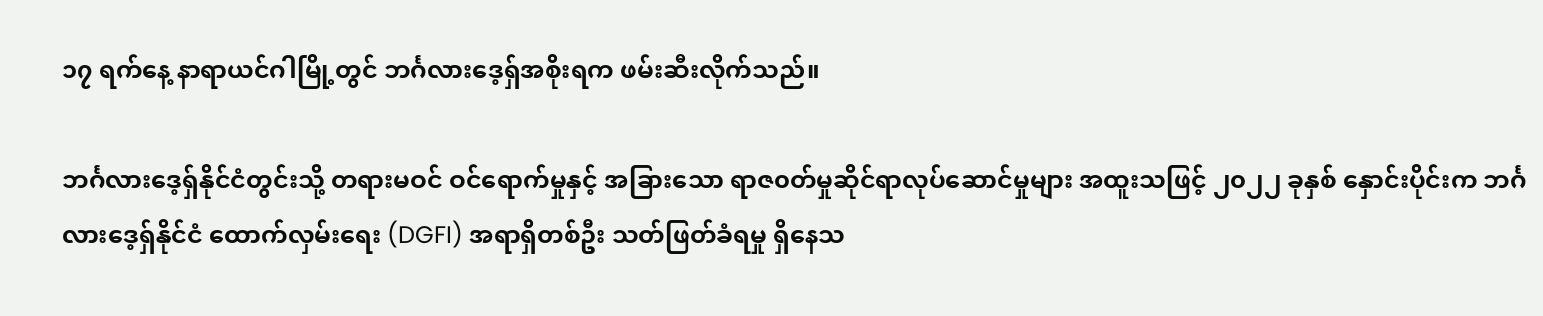၁၇ ရက်နေ့ နာရာယင်ဂါမြို့တွင် ဘင်္ဂလားဒေ့ရှ်အစိုးရက ဖမ်းဆီးလိုက်သည်။

ဘင်္ဂလားဒေ့ရှ်နိုင်ငံတွင်းသို့ တရားမဝင် ဝင်ရောက်မှုနှင့် အခြားသော ရာဇ၀တ်မှုဆိုင်ရာလုပ်ဆောင်မှုများ အထူးသဖြင့် ၂၀၂၂ ခုနှစ် နှောင်းပိုင်းက ဘင်္ဂလားဒေ့ရှ်နိုင်ငံ ထောက်လှမ်းရေး (DGFI) အရာရှိတစ်ဦး သတ်ဖြတ်ခံရမှု ရှိနေသ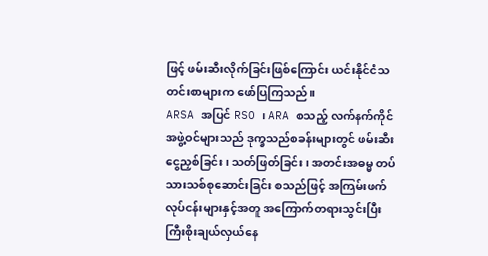ဖြင့် ဖမ်းဆီးလိုက်ခြင်းဖြစ်ကြောင်း ယင်းနိုင်ငံသတင်းစာများက ဖော်ပြကြသည်။
ARSA အပြင် RSO ၊ ARA စသည့် လက်နက်ကိုင်အဖွဲ့ဝင်များသည် ဒုက္ခသည်စခန်းများတွင် ဖမ်းဆီးငွေညှစ်ခြင်း၊ သတ်ဖြတ်ခြင်း၊ အတင်းအဓမ္မ တပ်သားသစ်စုဆောင်းခြင်း စသည်ဖြင့် အကြမ်းဖက်လုပ်ငန်းများနှင့်အတူ အကြောက်တရားသွင်းပြီး ကြီးစိုးချယ်လှယ်နေ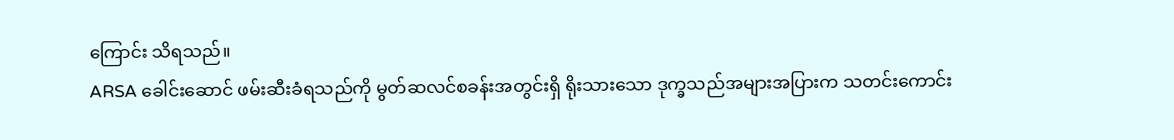ကြောင်း သိရသည်။
ARSA ခေါင်းဆောင် ဖမ်းဆီးခံရသည်ကို မွတ်ဆလင်စခန်းအတွင်းရှိ ရိုးသားသော ဒုက္ခသည်အများအပြားက သတင်းကောင်း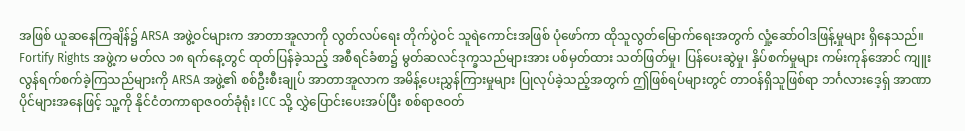အဖြစ် ယူဆနေကြချိန်၌ ARSA အဖွဲ့ဝင်များက အာတာအူလာကို လွတ်လပ်ရေး တိုက်ပွဲဝင် သူရဲကောင်းအဖြစ် ပုံဖော်ကာ ထိုသူလွတ်မြောက်ရေးအတွက် လှုံ့ဆော်ဝါဒဖြန့်မှုများ ရှိနေသည်။
Fortify Rights အဖွဲ့က မတ်လ ၁၈ ရက်နေ့တွင် ထုတ်ပြန်ခဲ့သည့် အစီရင်ခံစာ၌ မွတ်ဆလင်ဒုက္ခသည်များအား ပစ်မှတ်ထား သတ်ဖြတ်မှု၊ ပြန်ပေးဆွဲမှု၊ နှိပ်စက်မှုများ ကမ်းကုန်အောင် ကျူးလွန်ရက်စက်ခဲ့ကြသည်များကို ARSA အဖွဲ့၏ စစ်ဦးစီးချုပ် အာတာအူလာက အမိန့်ပေးညွှန်ကြားမှုများ ပြုလုပ်ခဲ့သည့်အတွက် ဤဖြစ်ရပ်များတွင် တာဝန်ရှိသူဖြစ်ရာ ဘင်္ဂလားဒေ့ရှ် အာဏာပိုင်များအနေဖြင့် သူ့ကို နိုင်ငံတကာရာဇဝတ်ခုံရုံး ICC သို့ လွှဲပြောင်းပေးအပ်ပြီး စစ်ရာဇဝတ်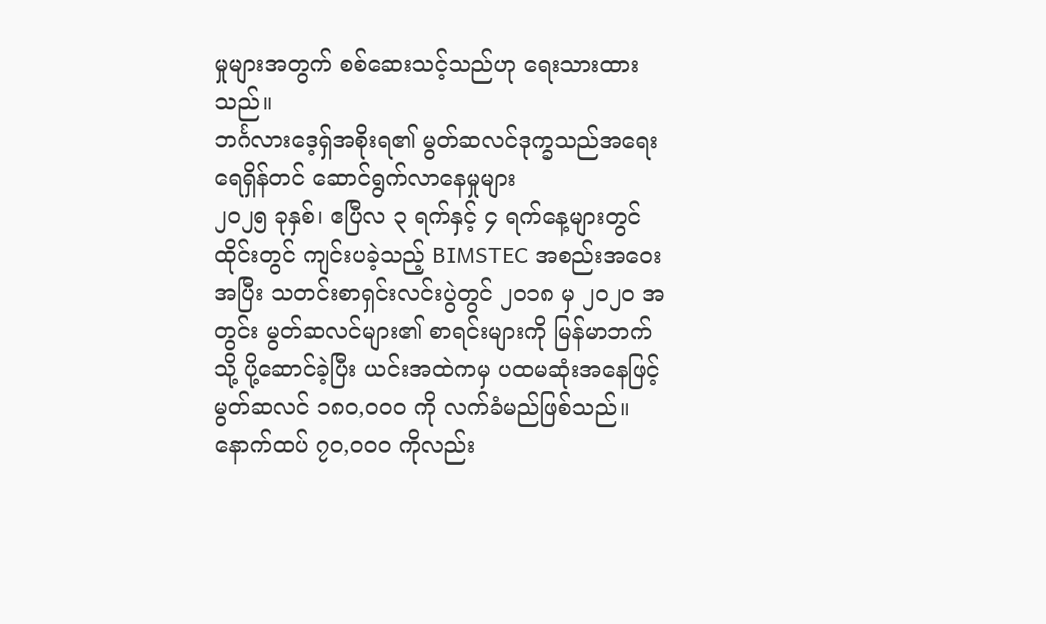မှုများအတွက် စစ်ဆေးသင့်သည်ဟု ရေးသားထားသည်။
ဘင်္ဂလားဒေ့ရှ်အစိုးရ၏ မွတ်ဆလင်ဒုက္ခသည်အရေး ရေရှိန်တင် ဆောင်ရွက်လာနေမှုများ
၂၀၂၅ ခုနှစ်၊ ဧပြီလ ၃ ရက်နှင့် ၄ ရက်နေ့များတွင် ထိုင်းတွင် ကျင်းပခဲ့သည့် BIMSTEC အစည်းအဝေးအပြီး သတင်းစာရှင်းလင်းပွဲတွင် ၂၀၁၈ မှ ၂၀၂၀ အတွင်း မွတ်ဆလင်များ၏ စာရင်းများကို မြန်မာဘက်သို့ ပို့ဆောင်ခဲ့ပြီး ယင်းအထဲကမှ ပထမဆုံးအနေဖြင့် မွတ်ဆလင် ၁၈၀,၀၀၀ ကို လက်ခံမည်ဖြစ်သည်။
နောက်ထပ် ၇၀,၀၀၀ ကိုလည်း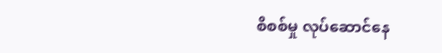စိစစ်မှု လုပ်ဆောင်နေ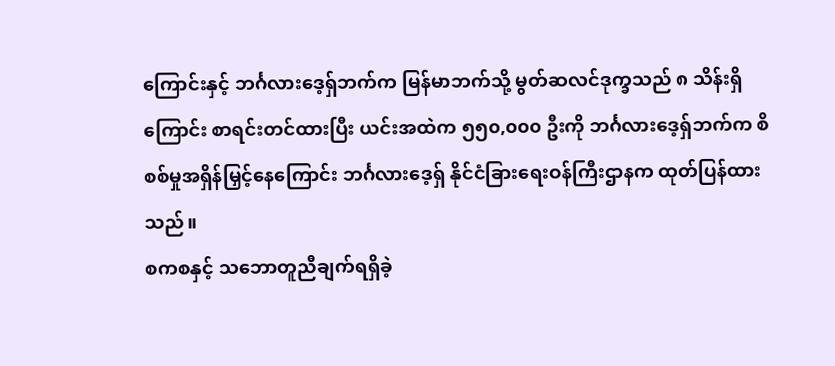ကြောင်းနှင့် ဘင်္ဂလားဒေ့ရှ်ဘက်က မြန်မာဘက်သို့ မွတ်ဆလင်ဒုက္ခသည် ၈ သိန်းရှိကြောင်း စာရင်းတင်ထားပြီး ယင်းအထဲက ၅၅၀,၀၀၀ ဦးကို ဘင်္ဂလားဒေ့ရှ်ဘက်က စိစစ်မှုအရှိန်မြှင့်နေကြောင်း ဘင်္ဂလားဒေ့ရှ် နိုင်ငံခြားရေးဝန်ကြီးဌာနက ထုတ်ပြန်ထားသည်။
စကစနှင့် သဘောတူညီချက်ရရှိခဲ့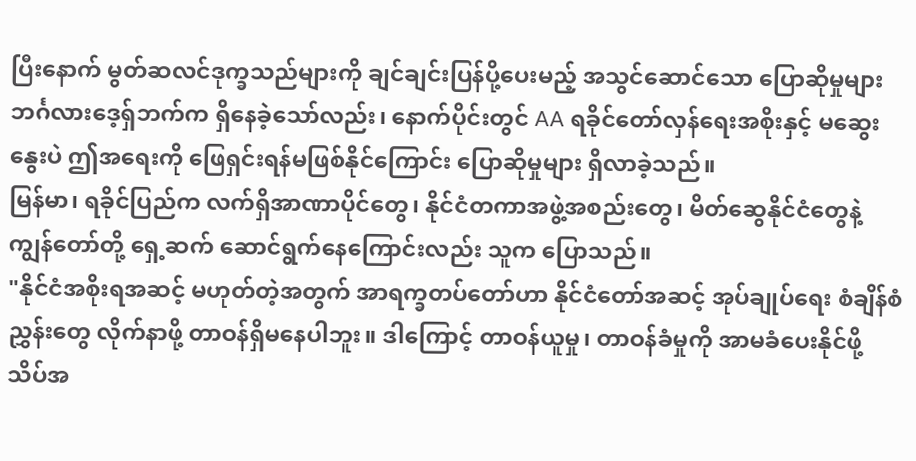ပြီးနောက် မွတ်ဆလင်ဒုက္ခသည်များကို ချင်ချင်းပြန်ပို့ပေးမည့် အသွင်ဆောင်သော ပြောဆိုမှုများ ဘင်္ဂလားဒေ့ရှ်ဘက်က ရှိနေခဲ့သော်လည်း၊ နောက်ပိုင်းတွင် AA ရခိုင်တော်လှန်ရေးအစိုးနှင့် မဆွေးနွေးပဲ ဤအရေးကို ဖြေရှင်းရန်မဖြစ်နိုင်ကြောင်း ပြောဆိုမှုများ ရှိလာခဲ့သည်။
မြန်မာ၊ ရခိုင်ပြည်က လက်ရှိအာဏာပိုင်တွေ၊ နိုင်ငံတကာအဖွဲ့အစည်းတွေ၊ မိတ်ဆွေနိုင်ငံတွေနဲ့ ကျွန်တော်တို့ ရှေ့ဆက် ဆောင်ရွက်နေကြောင်းလည်း သူက ပြောသည်။
"နိုင်ငံအစိုးရအဆင့် မဟုတ်တဲ့အတွက် အာရက္ခတပ်တော်ဟာ နိုင်ငံတော်အဆင့် အုပ်ချုပ်ရေး စံချိန်စံညွှန်းတွေ လိုက်နာဖို့ တာဝန်ရှိမနေပါဘူး။ ဒါကြောင့် တာဝန်ယူမှု၊ တာဝန်ခံမှုကို အာမခံပေးနိုင်ဖို့ သိပ်အ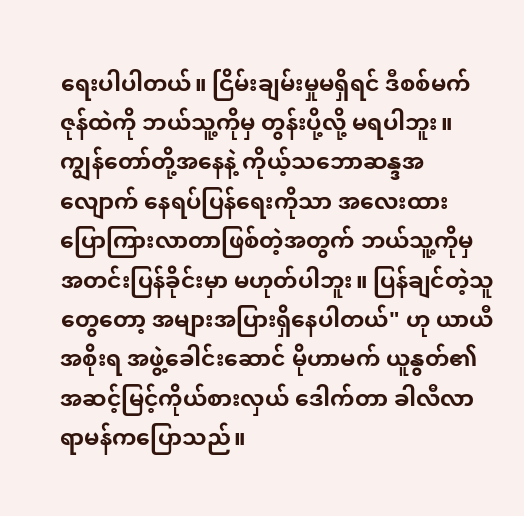ရေးပါပါတယ်။ ငြိမ်းချမ်းမှုမရှိရင် ဒီစစ်မက်ဇုန်ထဲကို ဘယ်သူ့ကိုမှ တွန်းပို့လို့ မရပါဘူး။ ကျွန်တော်တို့အနေနဲ့ ကိုယ့်သဘောဆန္ဒအလျောက် နေရပ်ပြန်ရေးကိုသာ အလေးထား ပြောကြားလာတာဖြစ်တဲ့အတွက် ဘယ်သူ့ကိုမှ အတင်းပြန်ခိုင်းမှာ မဟုတ်ပါဘူး။ ပြန်ချင်တဲ့သူတွေတော့ အများအပြားရှိနေပါတယ်" ဟု ယာယီအစိုးရ အဖွဲ့ခေါင်းဆောင် မိုဟာမက် ယူနွတ်၏ အဆင့်မြင့်ကိုယ်စားလှယ် ဒေါက်တာ ခါလီလာရာမန်ကပြောသည်။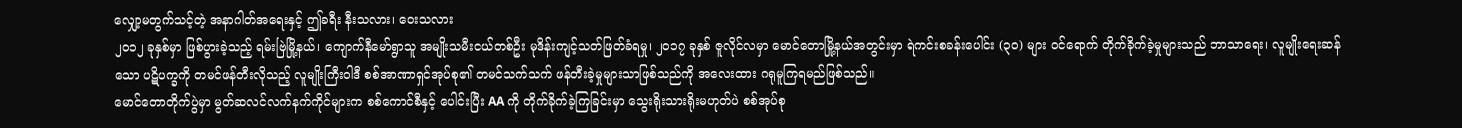လျှော့မတွက်သင့်တဲ့ အနာဂါတ်အရေးနှင့် ဤခရီး နီးသလား၊ ဝေးသလား
၂၀၁၂ ခုနှစ်မှာ ဖြစ်ပွားခဲ့သည့် ရမ်းဗြဲမြို့နယ်၊ ကျောက်နီမော်ရွာသူ အမျိုးသမီးငယ်တစ်ဦး မုဒိန်းကျင့်သတ်ဖြတ်ခံရမှု၊ ၂၀၁၇ ခုနှစ် ဇူလိုင်လမှာ မောင်တောမြို့နယ်အတွင်းမှာ ရဲကင်းစခန်းပေါင်း (၃၀) များ ဝင်ရောက် တိုက်ခိုက်ခဲ့မှုများသည် ဘာသာရေး၊ လူမျိုးရေးဆန်သော ပဋိပက္ခကို တမင်ဖန်တီးလိုသည့် လူမျိုးကြီးဝါဒီ စစ်အာဏာရှင်အုပ်စု၏ တမင်သက်သက် ဖန်တီးခဲ့မှုများသာဖြစ်သည်ကို အလေးထား ဂရုမူကြရမည်ဖြစ်သည်။
မောင်တောတိုက်ပွဲမှာ မွတ်ဆလင်လက်နက်ကိုင်များက စစ်ကောင်စီနှင့် ပေါင်းပြီး AA ကို တိုက်ခိုက်ခဲ့ကြခြင်းမှာ သွေးရိုးသားရိုးမဟုတ်ပဲ စစ်အုပ်စု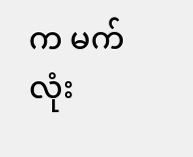က မက်လုံး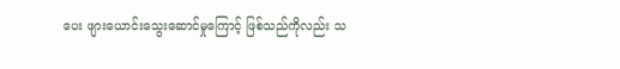ပေး ဖျားယောင်းသွေးဆောင်မှုကြောင့် ဖြစ်သည်ကိုလည်း သ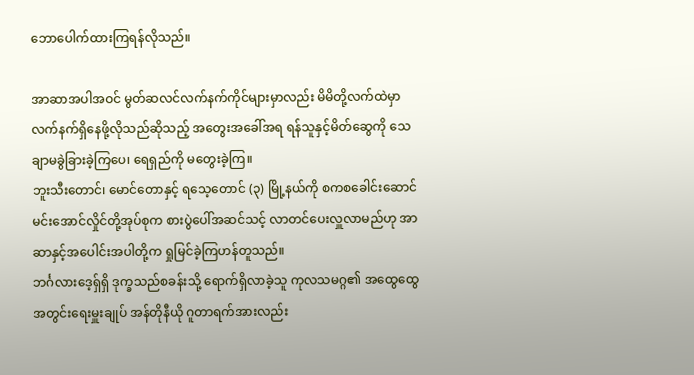ဘောပေါက်ထားကြရန်လိုသည်။

အာဆာအပါအဝင် မွတ်ဆလင်လက်နက်ကိုင်များမှာလည်း မိမိတို့လက်ထဲမှာ လက်နက်ရှိနေဖို့လိုသည်ဆိုသည့် အတွေးအခေါ်အရ ရန်သူနှင့်မိတ်ဆွေကို သေချာမခွဲခြားခဲ့ကြပေ၊ ရေရှည်ကို မတွေးခဲ့ကြ။
ဘူးသီးတောင်၊ မောင်တောနှင့် ရသေ့တောင် (၃) မြို့နယ်ကို စကစခေါင်းဆောင် မင်းအောင်လှိုင်တို့အုပ်စုက စားပွဲပေါ်အဆင်သင့် လာတင်ပေးလှူလာမည်ဟု အာဆာနှင့်အပေါင်းအပါတို့က ရှုမြင်ခဲ့ကြဟန်တူသည်။
ဘင်္ဂလားဒေ့ရှ်ရှိ ဒုက္ခသည်စခန်းသို့ ရောက်ရှိလာခဲ့သူ ကုလသမဂ္ဂ၏ အထွေထွေအတွင်းရေးမှူးချုပ် အန်တိုနီယို ဂူတာရက်အားလည်း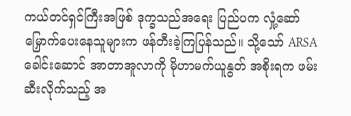ကယ်တင်ရှင်ကြီးအဖြစ် ဒုက္ခသည်အရေး ပြည်ပက လှုံ့ဆော်မြှောက်ပေးနေသူများက ဖန်တီးခဲ့ကြပြန်သည်။ သို့သော် ARSA ခေါင်းဆောင် အာတာအူလာကို မိုဟာမက်ယူနွတ် အစိုးရက ဖမ်းဆီးလိုက်သည့် အ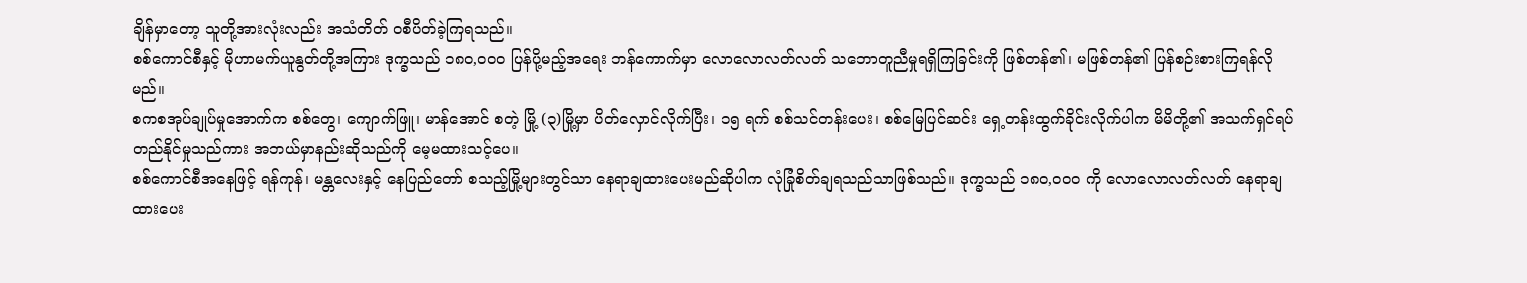ချိန်မှာတော့ သူတို့အားလုံးလည်း အသံတိတ် ဝစီပိတ်ခဲ့ကြရသည်။
စစ်ကောင်စီနှင့် မိုဟာမက်ယူနွတ်တို့အကြား ဒုက္ခသည် ၁၈၀,၀၀၀ ပြန်ပို့မည့်အရေး ဘန်ကောက်မှာ လောလောလတ်လတ် သဘောတူညီမှုရရှိကြခြင်းကို ဖြစ်တန်၏၊ မဖြစ်တန်၏ ပြန်စဉ်းစားကြရန်လိုမည်။
စကစအုပ်ချုပ်မှုအောက်က စစ်တွေ၊ ကျောက်ဖြူ၊ မာန်အောင် စတဲ့ မြို့ (၃)မြို့မှာ ပိတ်လှောင်လိုက်ပြီး၊ ၁၅ ရက် စစ်သင်တန်းပေး၊ စစ်မြေပြင်ဆင်း ရှေ့တန်းထွက်ခိုင်းလိုက်ပါက မိမိတို့၏ အသက်ရှင်ရပ်တည်နိုင်မှုသည်ကား အဘယ်မှာနည်းဆိုသည်ကို မေ့မထားသင့်ပေ။
စစ်ကောင်စီအနေဖြင့် ရန်ကုန်၊ မန္တလေးနှင့် နေပြည်တော် စသည့်မြို့များတွင်သာ နေရာချထားပေးမည်ဆိုပါက လုံခြုံစိတ်ချရသည်သာဖြစ်သည်။ ဒုက္ခသည် ၁၈၀,၀၀၀ ကို လောလောလတ်လတ် နေရာချထားပေး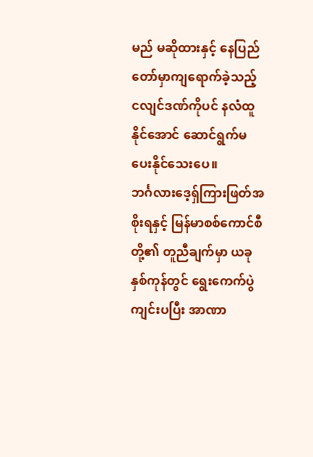မည် မဆိုထားနှင့် နေပြည်တော်မှာကျရောက်ခဲ့သည့် ငလျင်ဒဏ်ကိုပင် နလံထူနိုင်အောင် ဆောင်ရွက်မပေးနိုင်သေးပေ။
ဘင်္ဂလားဒေ့ရှ်ကြားဖြတ်အစိုးရနှင့် မြန်မာစစ်ကောင်စီတို့၏ တူညီချက်မှာ ယခုနှစ်ကုန်တွင် ရွေးကေက်ပွဲကျင်းပပြီး အာဏာ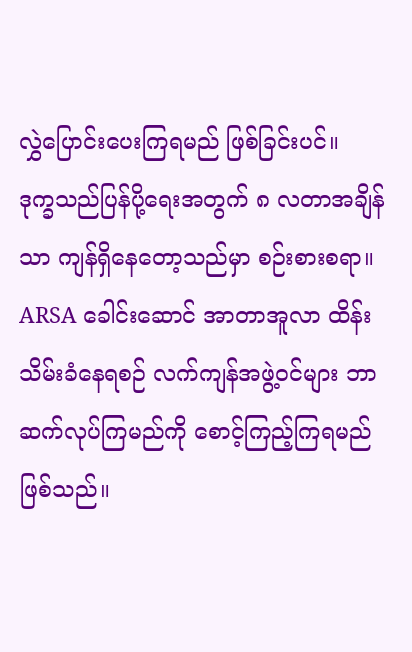လွှဲပြောင်းပေးကြရမည် ဖြစ်ခြင်းပင်။
ဒုက္ခသည်ပြန်ပို့ရေးအတွက် ၈ လတာအချိန်သာ ကျန်ရှိနေတော့သည်မှာ စဉ်းစားစရာ။ ARSA ခေါင်းဆောင် အာတာအူလာ ထိန်းသိမ်းခံနေရစဉ် လက်ကျန်အဖွဲ့ဝင်များ ဘာဆက်လုပ်ကြမည်ကို စောင့်ကြည့်ကြရမည် ဖြစ်သည်။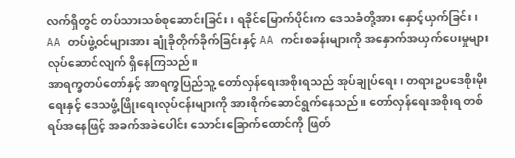လက်ရှိတွင် တပ်သားသစ်စုဆောင်းခြင်း၊ ရခိုင်မြောက်ပိုင်းက ဒေသခံတို့အား နှောင့်ယှက်ခြင်း၊ AA တပ်ဖွဲ့ဝင်များအား ချုံခိုတိုက်ခိုက်ခြင်းနှင့် AA ကင်းစခန်းများကို အနှောက်အယှက်ပေးမှုများ လုပ်ဆောင်လျက် ရှိနေကြသည်။
အာရက္ခတပ်တော်နှင့် အာရက္ခပြည်သူ့ တော်လှန်ရေးအစိုးရသည် အုပ်ချုပ်ရေး၊ တရားဥပဒေစိုးမိုးရေးနှင့် ဒေသဖွံ့ဖြိုးရေးလုပ်ငန်းများကို အားစိုက်ဆောင်ရွက်နေသည်။ တော်လှန်ရေးအစိုးရ တစ်ရပ်အနေဖြင့် အခက်အခဲပေါင်း သောင်းခြောက်ထောင်ကို ဖြတ်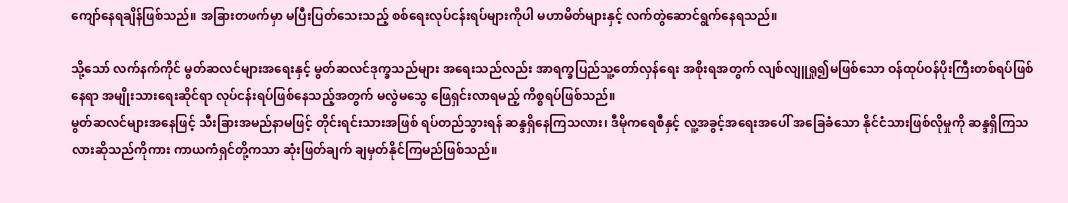ကျော်နေရချိန်ဖြစ်သည်။ အခြားတဖက်မှာ မပြီးပြတ်သေးသည့် စစ်ရေးလုပ်ငန်းရပ်များကိုပါ မဟာမိတ်များနှင့် လက်တွဲဆောင်ရွက်နေရသည်။

သို့သော် လက်နက်ကိုင် မွတ်ဆလင်များအရေးနှင့် မွတ်ဆလင်ဒုက္ခသည်များ အရေးသည်လည်း အာရက္ခပြည်သူ့တော်လှန်ရေး အစိုးရအတွက် လျစ်လျူရှု၍မဖြစ်သော ဝန်ထုပ်ဝန်ပိုးကြီးတစ်ရပ်ဖြစ်နေရာ အမျိုးသားရေးဆိုင်ရာ လုပ်ငန်းရပ်ဖြစ်နေသည့်အတွက် မလွဲမသွေ ဖြေရှင်းလာရမည့် ကိစ္စရပ်ဖြစ်သည်။
မွတ်ဆလင်များအနေဖြင့် သီးခြားအမည်နာမဖြင့် တိုင်းရင်းသားအဖြစ် ရပ်တည်သွားရန် ဆန္ဒရှိနေကြသလား၊ ဒီမိုကရေစီနှင့် လူ့အခွင့်အရေးအပေါ် အခြေခံသော နိုင်ငံသားဖြစ်လိုမှုကို ဆန္ဒရှိကြသလားဆိုသည်ကိုကား ကာယကံရှင်တို့ကသာ ဆုံးဖြတ်ချက် ချမှတ်နိုင်ကြမည်ဖြစ်သည်။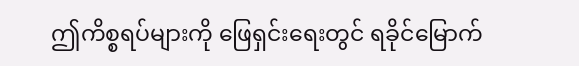ဤကိစ္စရပ်များကို ဖြေရှင်းရေးတွင် ရခိုင်မြောက်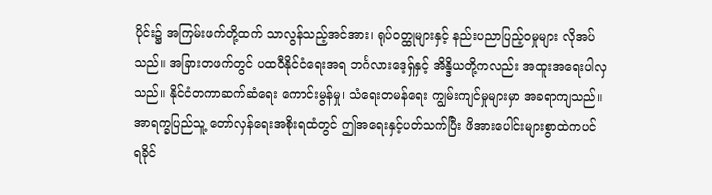ပိုင်း၌ အကြမ်းဖက်တို့ထက် သာလွန်သည့်အင်အား၊ ရုပ်ဝတ္ထုများနှင့် နည်းပညာပြည့်ဝမှုများ လိုအပ်သည်။ အခြားတဖက်တွင် ပထဝီနိုင်ငံရေးအရ ဘင်္ဂလားဒေ့ရှ်နှင့် အိန္ဒိယတို့ကလည်း အထူးအရေးပါလှသည်။ နိုင်ငံတကာဆက်ဆံရေး ကောင်းမွန်မှု၊ သံရေးတမန်ရေး ကျွမ်းကျင်မှုများမှာ အခရာကျသည်။
အာရက္ခပြည်သူ့ တော်လှန်ရေးအစိုးရထံတွင် ဤအရေးနှင့်ပတ်သက်ပြီး ဖိအားပေါင်းများစွာထဲကပင် ရခိုင်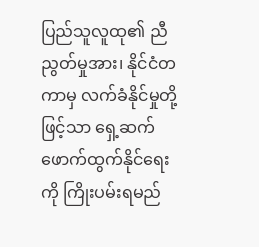ပြည်သူလူထု၏ ညီညွတ်မှုအား၊ နိုင်ငံတကာမှ လက်ခံနိုင်မှုတို့ဖြင့်သာ ရှေ့ဆက်ဖောက်ထွက်နိုင်ရေးကို ကြိုးပမ်းရမည်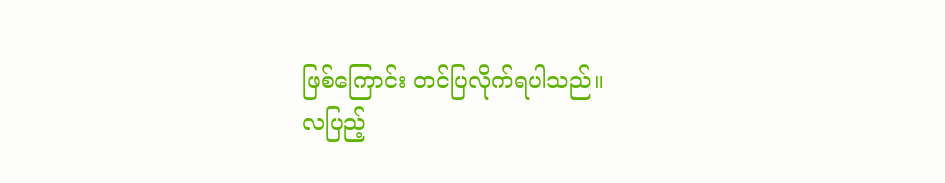ဖြစ်ကြောင်း တင်ပြလိုက်ရပါသည်။
လပြည့်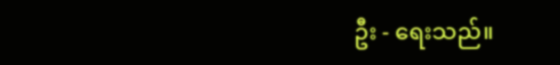ဦး - ရေးသည်။